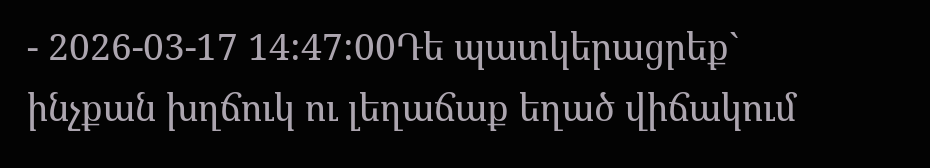- 2026-03-17 14:47:00Դե պատկերացրեք` ինչքան խղճուկ ու լեղաճաք եղած վիճակում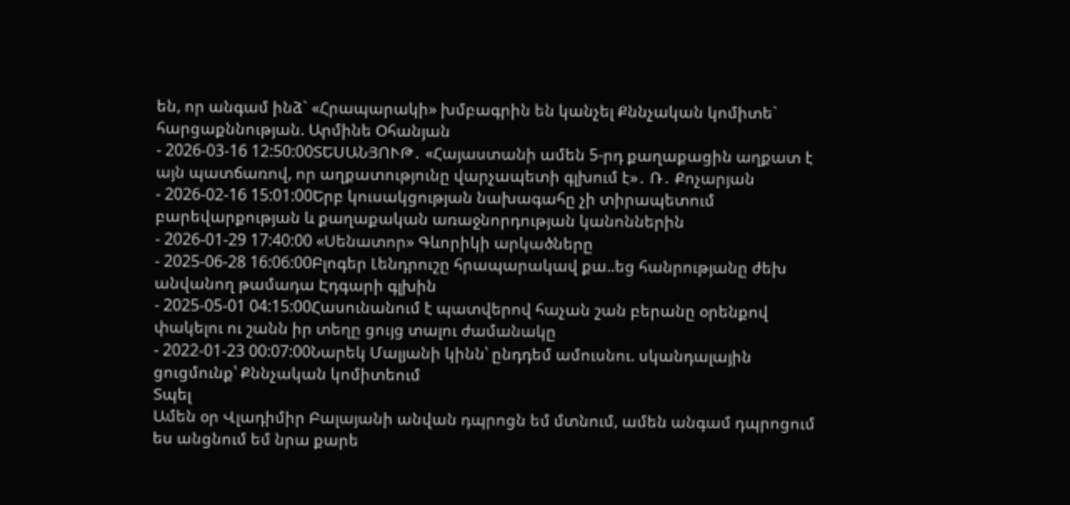են, որ անգամ ինձ` «Հրապարակի» խմբագրին են կանչել Քննչական կոմիտե` հարցաքննության. Արմինե Օհանյան
- 2026-03-16 12:50:00ՏԵՍԱՆՅՈՒԹ․ «Հայաստանի ամեն 5-րդ քաղաքացին աղքատ է այն պատճառով, որ աղքատությունը վարչապետի գլխում է»․ Ռ․ Քոչարյան
- 2026-02-16 15:01:00Երբ կուսակցության նախագահը չի տիրապետում բարեվարքության և քաղաքական առաջնորդության կանոններին
- 2026-01-29 17:40:00 «Սենատոր» Գևորիկի արկածները
- 2025-06-28 16:06:00Բլոգեր Լենդրուշը հրապարակավ քա..եց հանրությանը ժեխ անվանող թամադա Էդգարի գլխին
- 2025-05-01 04:15:00Հասունանում է պատվերով հաչան շան բերանը օրենքով փակելու ու շանն իր տեղը ցույց տալու ժամանակը
- 2022-01-23 00:07:00Նարեկ Մալյանի կինն՝ ընդդեմ ամուսնու. սկանդալային ցուցմունք՝ Քննչական կոմիտեում
Տպել
Ամեն օր Վլադիմիր Բալայանի անվան դպրոցն եմ մտնում, ամեն անգամ դպրոցում ես անցնում եմ նրա քարե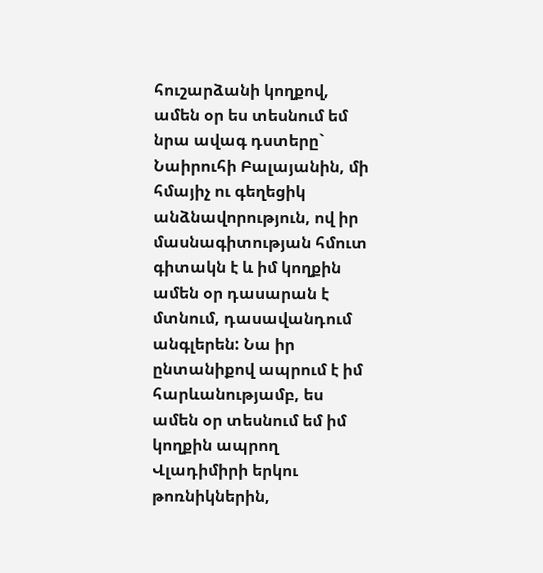հուշարձանի կողքով, ամեն օր ես տեսնում եմ նրա ավագ դստերը` Նաիրուհի Բալայանին, մի հմայիչ ու գեղեցիկ անձնավորություն, ով իր մասնագիտության հմուտ գիտակն է և իմ կողքին ամեն օր դասարան է մտնում, դասավանդում անգլերեն: Նա իր ընտանիքով ապրում է իմ հարևանությամբ, ես ամեն օր տեսնում եմ իմ կողքին ապրող Վլադիմիրի երկու թոռնիկներին,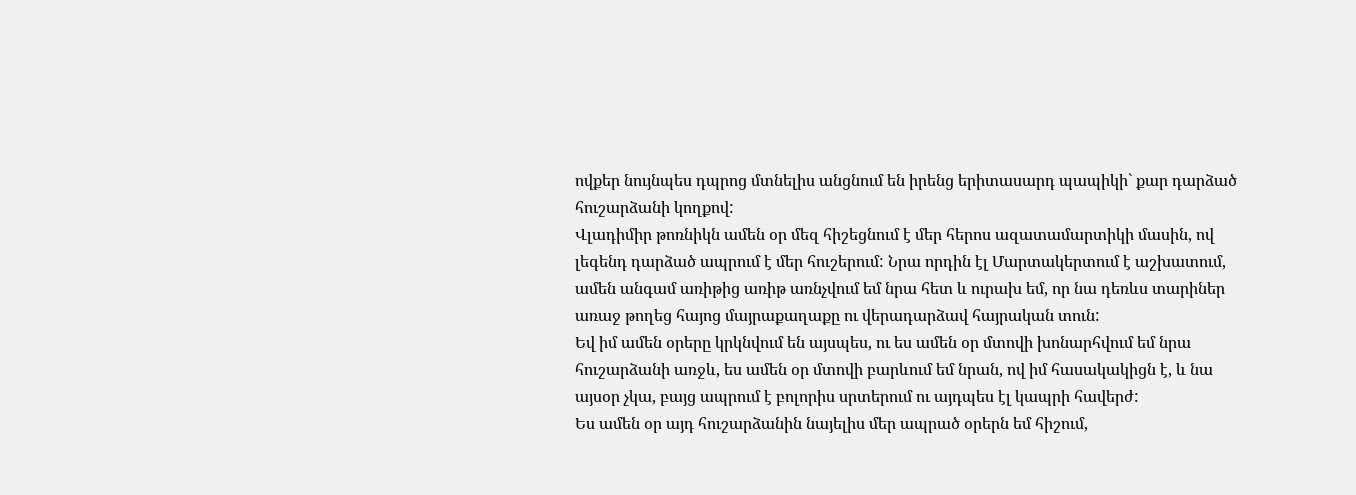ովքեր նույնպես դպրոց մտնելիս անցնում են իրենց երիտասարդ պապիկի` քար դարձած հուշարձանի կողքով:
Վլադիմիր թոռնիկն ամեն օր մեզ հիշեցնում է մեր հերոս ազատամարտիկի մասին, ով լեգենդ դարձած ապրում է մեր հուշերում: Նրա որդին էլ Մարտակերտում է աշխատում, ամեն անգամ առիթից առիթ առնչվում եմ նրա հետ և ուրախ եմ, որ նա դեռևս տարիներ առաջ թողեց հայոց մայրաքաղաքը ու վերադարձավ հայրական տուն:
Եվ իմ ամեն օրերը կրկնվում են այսպես, ու ես ամեն օր մտովի խոնարհվում եմ նրա հուշարձանի առջև, ես ամեն օր մտովի բարևում եմ նրան, ով իմ հասակակիցն է, և նա այսօր չկա, բայց ապրում է բոլորիս սրտերում ու այդպես էլ կապրի հավերժ:
Ես ամեն օր այդ հուշարձանին նայելիս մեր ապրած օրերն եմ հիշում,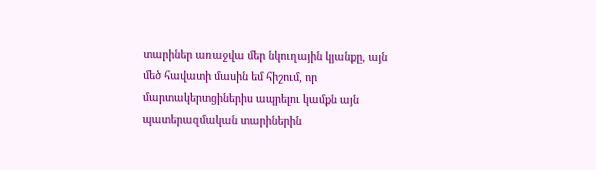տարիներ առաջվա մեր նկուղային կյանքը, այն մեծ հավատի մասին եմ հիշում, որ մարտակերտցիներիս ապրելու կամքն այն պատերազմական տարիներին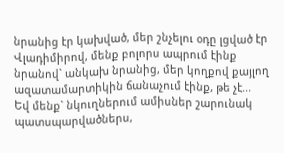նրանից էր կախված, մեր շնչելու օդը լցված էր Վլադիմիրով, մենք բոլորս ապրում էինք նրանով` անկախ նրանից, մեր կողքով քայլող ազատամարտիկին ճանաչում էինք, թե չէ...
Եվ մենք` նկուղներում ամիսներ շարունակ պատսպարվածներս,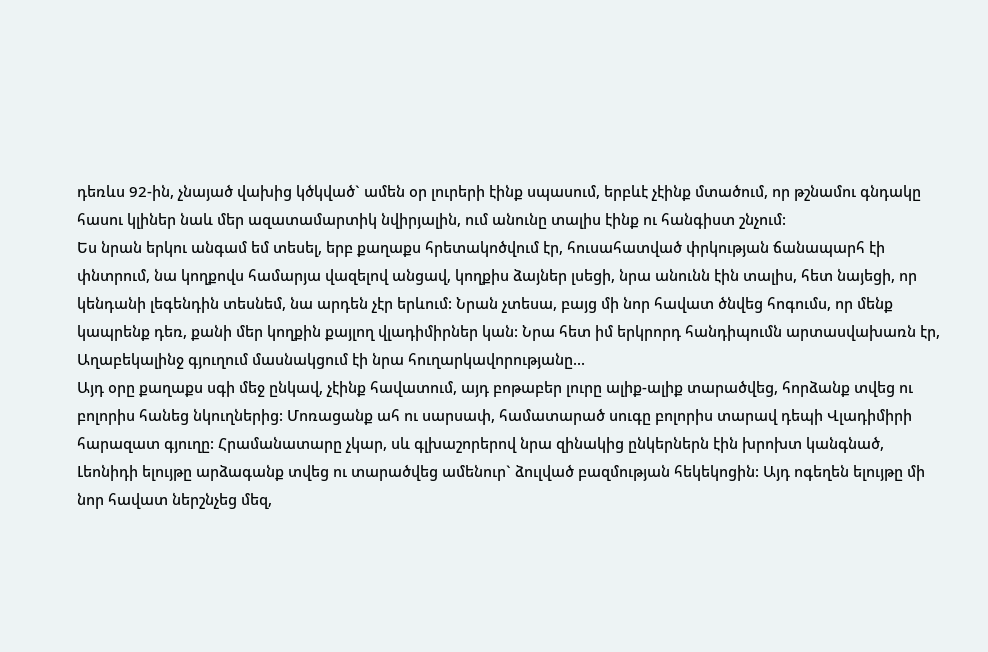դեռևս 92-ին, չնայած վախից կծկված` ամեն օր լուրերի էինք սպասում, երբևէ չէինք մտածում, որ թշնամու գնդակը հասու կլիներ նաև մեր ազատամարտիկ նվիրյալին, ում անունը տալիս էինք ու հանգիստ շնչում:
Ես նրան երկու անգամ եմ տեսել, երբ քաղաքս հրետակոծվում էր, հուսահատված փրկության ճանապարհ էի փնտրում, նա կողքովս համարյա վազելով անցավ, կողքիս ձայներ լսեցի, նրա անունն էին տալիս, հետ նայեցի, որ կենդանի լեգենդին տեսնեմ, նա արդեն չէր երևում: Նրան չտեսա, բայց մի նոր հավատ ծնվեց հոգումս, որ մենք կապրենք դեռ, քանի մեր կողքին քայլող վլադիմիրներ կան: Նրա հետ իմ երկրորդ հանդիպումն արտասվախառն էր, Աղաբեկալինջ գյուղում մասնակցում էի նրա հուղարկավորությանը...
Այդ օրը քաղաքս սգի մեջ ընկավ, չէինք հավատում, այդ բոթաբեր լուրը ալիք-ալիք տարածվեց, հորձանք տվեց ու բոլորիս հանեց նկուղներից: Մոռացանք ահ ու սարսափ, համատարած սուգը բոլորիս տարավ դեպի Վլադիմիրի հարազատ գյուղը: Հրամանատարը չկար, սև գլխաշորերով նրա զինակից ընկերներն էին խրոխտ կանգնած, Լեոնիդի ելույթը արձագանք տվեց ու տարածվեց ամենուր` ձուլված բազմության հեկեկոցին: Այդ ոգեղեն ելույթը մի նոր հավատ ներշնչեց մեզ,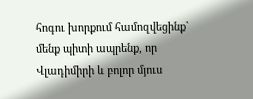հոգու խորքում համոզվեցինք` մենք պիտի ապրենք, որ Վլադիմիրի և բոլոր մյուս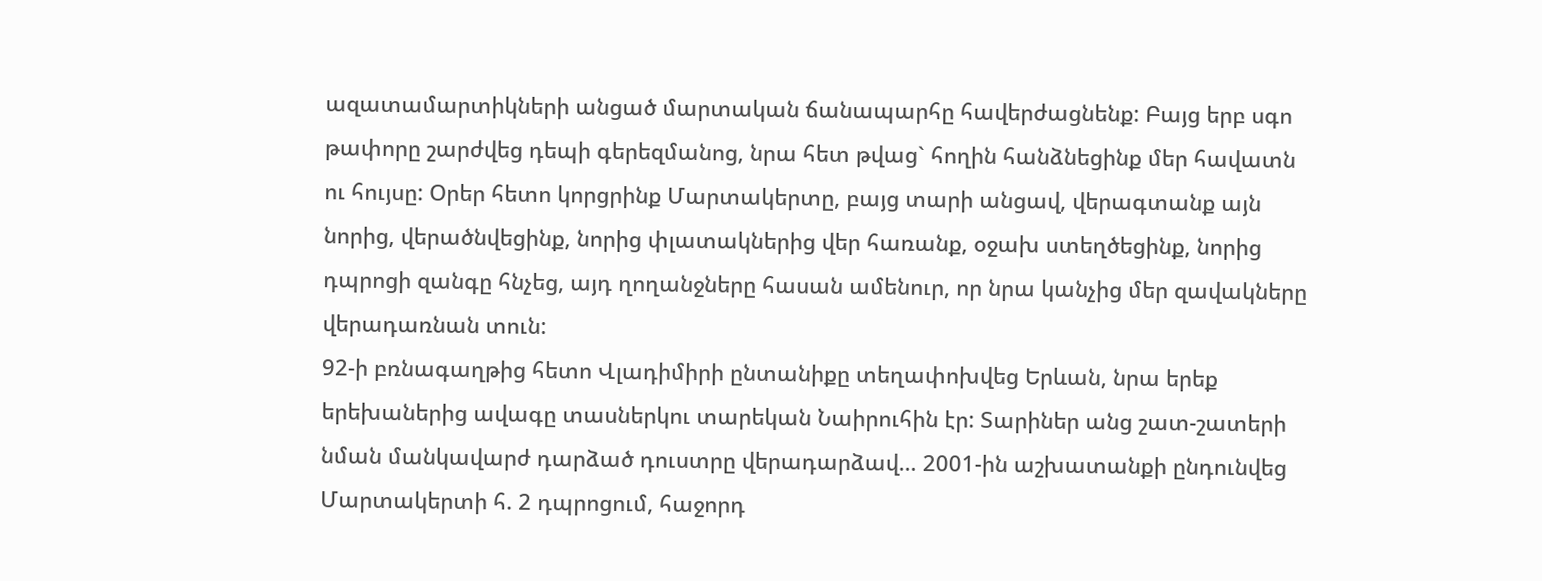ազատամարտիկների անցած մարտական ճանապարհը հավերժացնենք: Բայց երբ սգո թափորը շարժվեց դեպի գերեզմանոց, նրա հետ թվաց` հողին հանձնեցինք մեր հավատն ու հույսը: Օրեր հետո կորցրինք Մարտակերտը, բայց տարի անցավ, վերագտանք այն նորից, վերածնվեցինք, նորից փլատակներից վեր հառանք, օջախ ստեղծեցինք, նորից դպրոցի զանգը հնչեց, այդ ղողանջները հասան ամենուր, որ նրա կանչից մեր զավակները վերադառնան տուն:
92-ի բռնագաղթից հետո Վլադիմիրի ընտանիքը տեղափոխվեց Երևան, նրա երեք երեխաներից ավագը տասներկու տարեկան Նաիրուհին էր: Տարիներ անց շատ-շատերի նման մանկավարժ դարձած դուստրը վերադարձավ… 2001-ին աշխատանքի ընդունվեց Մարտակերտի հ. 2 դպրոցում, հաջորդ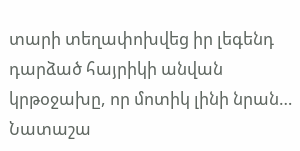տարի տեղափոխվեց իր լեգենդ դարձած հայրիկի անվան կրթօջախը, որ մոտիկ լինի նրան…
Նատաշա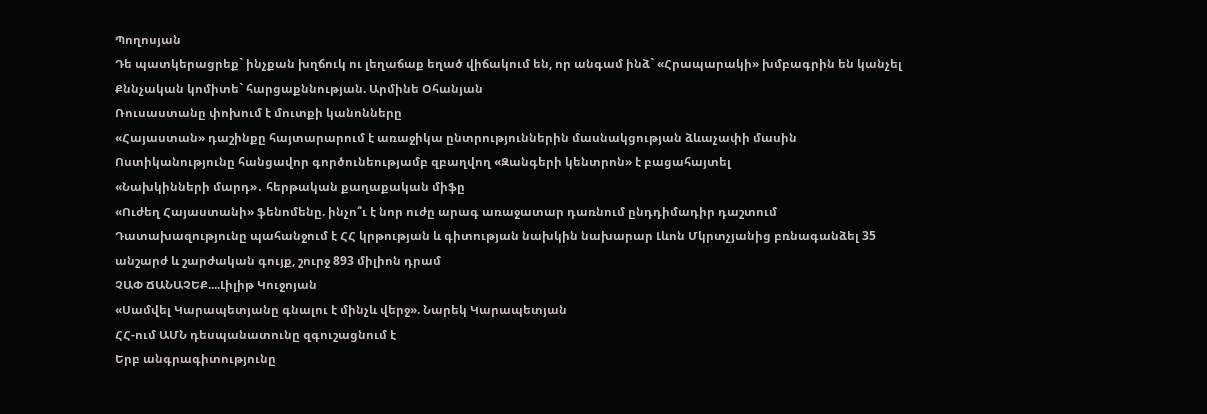Պողոսյան
Դե պատկերացրեք` ինչքան խղճուկ ու լեղաճաք եղած վիճակում են, որ անգամ ինձ` «Հրապարակի» խմբագրին են կանչել Քննչական կոմիտե` հարցաքննության. Արմինե Օհանյան
Ռուսաստանը փոխում է մուտքի կանոնները
«Հայաստան» դաշինքը հայտարարում է առաջիկա ընտրություններին մասնակցության ձևաչափի մասին
Ոստիկանությունը հանցավոր գործունեությամբ զբաղվող «Զանգերի կենտրոն» է բացահայտել
«Նախկինների մարդ»․ հերթական քաղաքական միֆը
«Ուժեղ Հայաստանի» ֆենոմենը. ինչո՞ւ է նոր ուժը արագ առաջատար դառնում ընդդիմադիր դաշտում
Դատախազությունը պահանջում է ՀՀ կրթության և գիտության նախկին նախարար Լևոն Մկրտչյանից բռնագանձել 35 անշարժ և շարժական գույք, շուրջ 893 միլիոն դրամ
ՉԱՓ ՃԱՆԱՉԵՔ....Լիլիթ Կուջոյան
«Սամվել Կարապետյանը գնալու է մինչև վերջ». Նարեկ Կարապետյան
ՀՀ-ում ԱՄՆ դեսպանատունը զգուշացնում է
Երբ անգրագիտությունը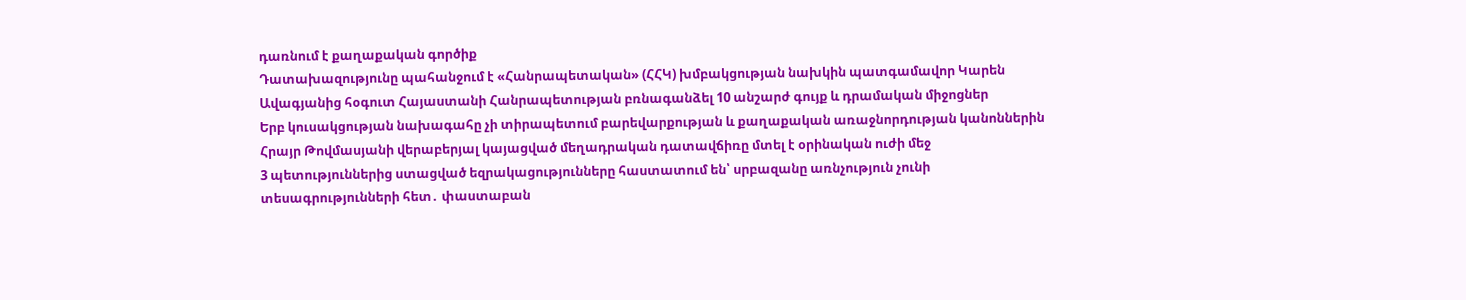դառնում է քաղաքական գործիք
Դատախազությունը պահանջում է «Հանրապետական» (ՀՀԿ) խմբակցության նախկին պատգամավոր Կարեն Ավագյանից հօգուտ Հայաստանի Հանրապետության բռնագանձել 10 անշարժ գույք և դրամական միջոցներ
Երբ կուսակցության նախագահը չի տիրապետում բարեվարքության և քաղաքական առաջնորդության կանոններին
Հրայր Թովմասյանի վերաբերյալ կայացված մեղադրական դատավճիռը մտել է օրինական ուժի մեջ
3 պետություններից ստացված եզրակացությունները հաստատում են՝ սրբազանը առնչություն չունի տեսագրությունների հետ․ փաստաբան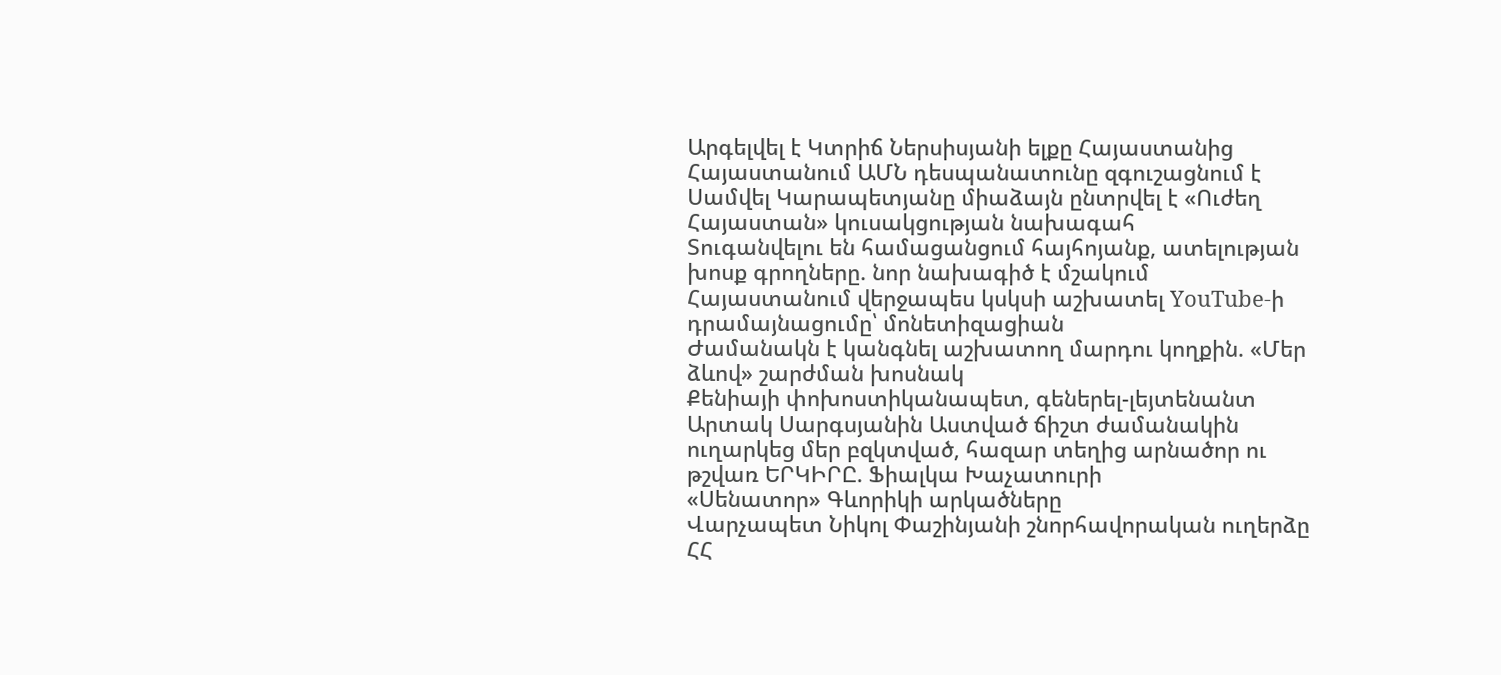Արգելվել է Կտրիճ Ներսիսյանի ելքը Հայաստանից
Հայաստանում ԱՄՆ դեսպանատունը զգուշացնում է
Սամվել Կարապետյանը միաձայն ընտրվել է «Ուժեղ Հայաստան» կուսակցության նախագահ
Տուգանվելու են համացանցում հայհոյանք, ատելության խոսք գրողները. նոր նախագիծ է մշակում
Հայաստանում վերջապես կսկսի աշխատել YouTube-ի դրամայնացումը՝ մոնետիզացիան
Ժամանակն է կանգնել աշխատող մարդու կողքին. «Մեր ձևով» շարժման խոսնակ
Քենիայի փոխոստիկանապետ, գեներել-լեյտենանտ Արտակ Սարգսյանին Աստված ճիշտ ժամանակին ուղարկեց մեր բզկտված, հազար տեղից արնածոր ու թշվառ ԵՐԿԻՐԸ. Ֆիալկա Խաչատուրի
«Սենատոր» Գևորիկի արկածները
Վարչապետ Նիկոլ Փաշինյանի շնորհավորական ուղերձը ՀՀ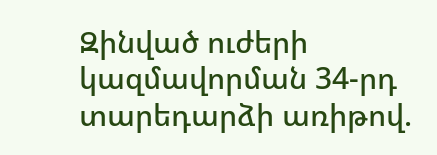Զինված ուժերի կազմավորման 34-րդ տարեդարձի առիթով.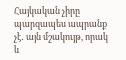Հայկական չիրը պարզապես ապրանք չէ․ այն մշակույթ, որակ և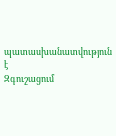պատասխանատվություն է
Զգուշացում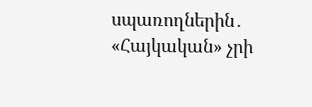սպառողներին․ «Հայկական» չրի